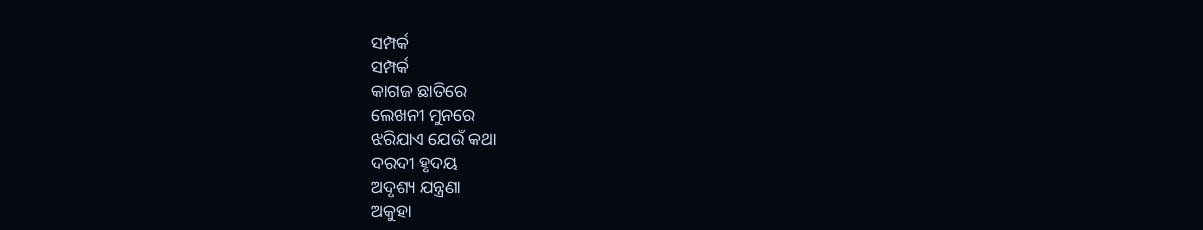ସମ୍ପର୍କ
ସମ୍ପର୍କ
କାଗଜ ଛାତିରେ
ଲେଖନୀ ମୁନରେ
ଝରିଯାଏ ଯେଉଁ କଥା
ଦରଦୀ ହୃଦୟ
ଅଦୃଶ୍ୟ ଯନ୍ତ୍ରଣା
ଅକୁହା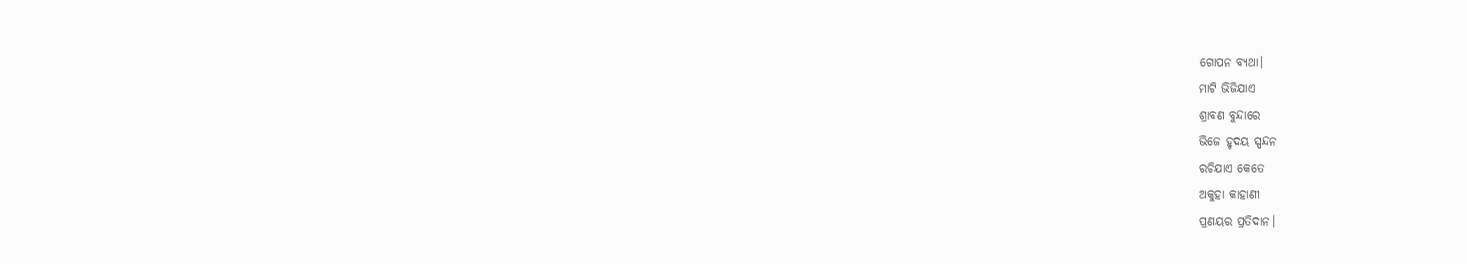ଗୋପନ ବ୍ୟଥା।
ମାଟି ଭିଜିଯାଏ
ଶ୍ରାବଣ ବୁନ୍ଦାରେ
ଭିଜେ ହୃଦୟ ସ୍ପନ୍ଦନ
ରଚିଯାଏ କେତେ
ଅକୁହା କାହାଣୀ
ପ୍ରଣୟର ପ୍ରତିଦାନ।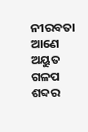ନୀରବତା ଆଣେ
ଅୟୁତ ଗଳପ
ଶବ୍ଦର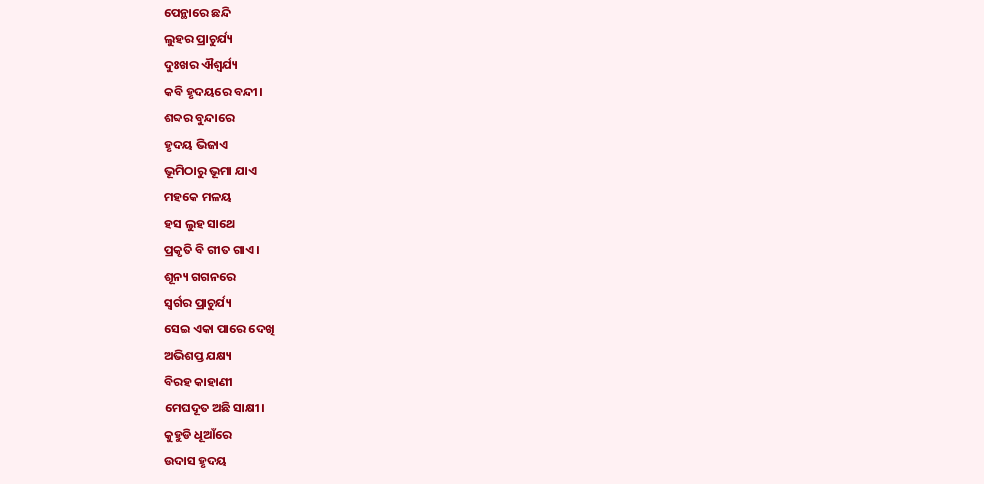ପେନ୍ଥାରେ ଛନ୍ଦି
ଲୁହର ପ୍ରାଚୁର୍ଯ୍ୟ
ଦୁଃଖର ଐଶ୍ୱର୍ଯ୍ୟ
କବି ହୃଦୟରେ ବନ୍ଦୀ।
ଶବ୍ଦର ବୁନ୍ଦାରେ
ହୃଦୟ ଭିଜାଏ
ଭୂମିଠାରୁ ଭୂମା ଯାଏ
ମହକେ ମଳୟ
ହସ ଲୁହ ସାଥେ
ପ୍ରକୃତି ବି ଗୀତ ଗାଏ।
ଶୂନ୍ୟ ଗଗନରେ
ସ୍ୱର୍ଗର ପ୍ରାଚୁର୍ଯ୍ୟ
ସେଇ ଏକା ପାରେ ଦେଖି
ଅଭିଶପ୍ତ ଯକ୍ଷ୍ୟ
ବିରହ କାହାଣୀ
ମେଘଦୂତ ଅଛି ସାକ୍ଷୀ।
କୁହୁଡି ଧୂଆଁରେ
ଉଦାସ ହୃଦୟ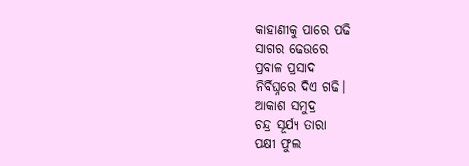କାହାଣୀକୁ ପାରେ ପଢି
ସାଗର ଢେଉରେ
ପ୍ରବାଳ ପ୍ରସାଦ
ନିର୍ବିଘ୍ନରେ ଦିଏ ଗଢି।
ଆକାଶ ସମୁଦ୍ର
ଚନ୍ଦ୍ର ସୂର୍ଯ୍ୟ ତାରା
ପକ୍ଷୀ ଫୁଲ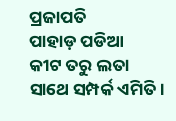ପ୍ରଜାପତି
ପାହାଡ଼ ପଡିଆ
କୀଟ ତରୁ ଲତା
ସାଥେ ସମ୍ପର୍କ ଏମିତି।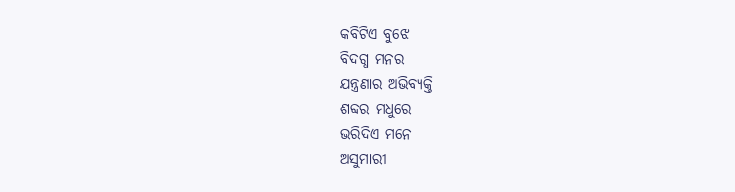କବିଟିଏ ବୁଝେ
ବିଦଗ୍ଧ ମନର
ଯନ୍ତ୍ରଣାର ଅଭିବ୍ୟକ୍ତି
ଶବ୍ଦର ମଧୁରେ
ଭରିଦିଏ ମନେ
ଅସୁମାରୀ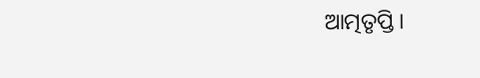ଆତ୍ମତୃପ୍ତି।